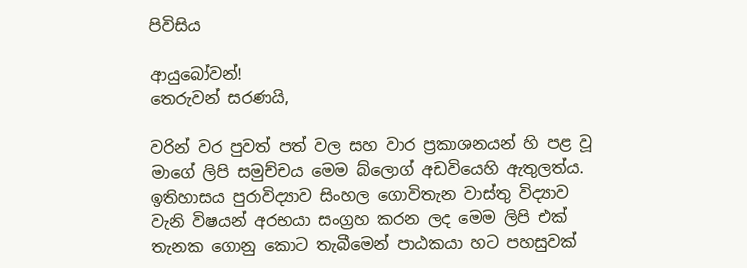පිවිසිය

ආයුබෝවන්!
තෙරුවන් සරණයි,

වරින් වර පුවත් පත් වල සහ වාර ප්‍රකාශනයන් හි පළ වූ මාගේ ලිපි සමුච්චය මෙම බ්ලොග් අඩවියෙහි ඇතුලත්ය. ඉතිහාසය පුරාවිද්‍යාව සිංහල ගොවිතැන වාස්තු විද්‍යාව වැනි විෂයන් අරභයා සංග්‍රහ කරන ලද මෙම ලිපි එක් තැනක ගොනු කොට තැබීමෙන් පාඨකයා හට පහසුවක්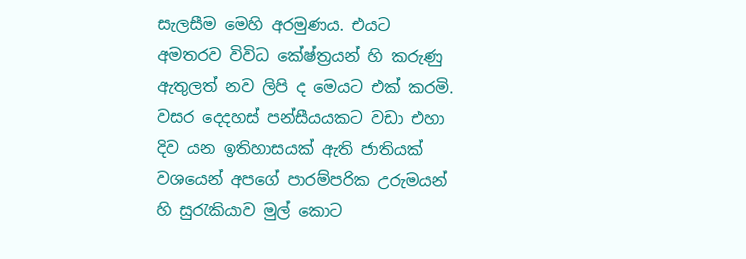සැලසීම මෙහි අරමුණය. එයට අමතරව විවිධ කේෂ්ත්‍රයන් හි කරුණු ඇතුලත් නව ලිපි ද මෙයට එක් කරමි.
වසර දෙදහස් පන්සීයයකට වඩා එහා දිව යන ඉතිහාසයක් ඇති ජාතියක් වශයෙන් අපගේ පාරම්පරික උරුමයන් හි සුරැකියාව මුල් කොට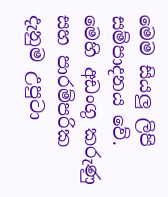මෙම සියලු ලිපි සම්පාදනය වේ. මෙහි අඩංගු කරුණු සහ පාරම්පරික දැනුම උපුටා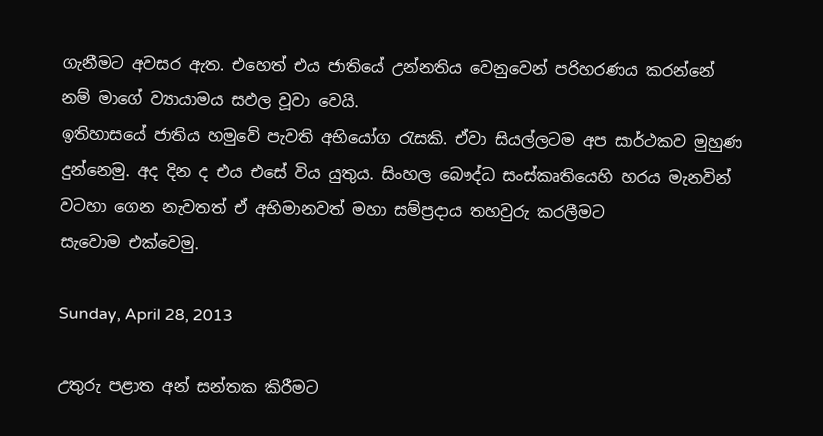ගැනීමට අවසර ඇත. එහෙත් එය ජාතියේ උන්නතිය වෙනුවෙන් පරිහරණය කරන්නේ නම් මාගේ ව්‍යායාමය සඵල වූවා වෙයි.
ඉතිහාසයේ ජාතිය හමුවේ පැවති අභියෝග රැසකි. ඒවා සියල්ලටම අප සාර්ථකව මුහුණ දුන්නෙමු. අද දින ද එය එසේ විය යුතුය. සිංහල බෞද්ධ සංස්කෘතියෙහි හරය මැනවින් වටහා ගෙන නැවතත් ඒ අභිමානවත් මහා සම්ප්‍රදාය තහවුරු කරලීමට සැවොම ‍එක්වෙමු.

Sunday, April 28, 2013

උතුරු පළාත අන් සන්තක කිරීමට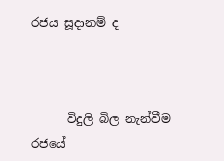රජය සූදානම් ද



      විදුලි බිල නැන්වීම රජයේ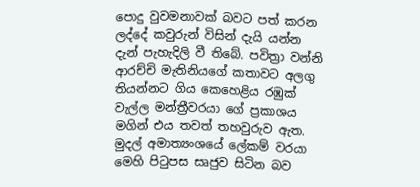පොදු වුවමනාවක් බවට පත් කරන ලද්දේ කවුරුන් විසින් දැයි යන්න දැන් පැහැදිලි වී තිබේ. පවිත්‍රා වන්නි ආරච්චි මැතිනියගේ කතාවට අලගු තියන්නට ගිය කෙහෙළිය රඹුක් වැල්ල මන්ත්‍රීවරයා ගේ ප්‍රකාශය මගින් එය තවත් තහවුරුව ඇත. මුදල් අමාත්‍යංශයේ ලේකම් වරයා මෙහි පිටුපස සෘජුව සිටින බව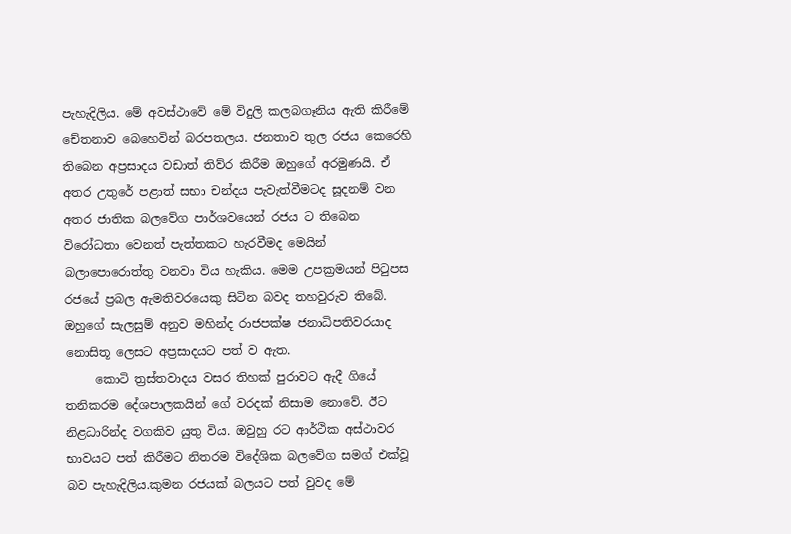පැහැදිලිය. මේ අවස්ථාවේ මේ විදුලි කලබගෑනිය ඇති කිරීමේ චේතනාව බෙහෙවින් බරපතලය. ජනතාව තුල රජය කෙරෙහි තිබෙන අප්‍රසාදය වඩාත් තිව්ර කිරීම ඔහුගේ අරමුණයි. ඒ අතර උතුරේ පළාත් සභා චන්දය පැවැත්වීමටද සූදනම් වන අතර ජාතික බලවේග පාර්ශවයෙන් රජය ට තිබෙන විරෝධතා වෙනත් පැත්තකට හැරවීමද මෙයින් බලාපොරොත්තු වනවා විය හැකිය. මෙම උපක්‍රමයන් පිටුපස රජයේ ප්‍රබල ඇමතිවරයෙකු සිටින බවද තහවුරුව තිබේ. ඔහුගේ සැලසුම් අනුව මහින්ද රාජපක්ෂ ජනාධිපතිවරයාද නොසිතූ ලෙසට අප්‍රසාදයට පත් ව ඇත.
     කොටි ත්‍රස්තවාදය වසර තිහක් පුරාවට ඇදී ගියේ තනිකරම දේශපාලකයින් ගේ වරදක් නිසාම නොවේ. ඊට නිළධාරින්ද වගකිව යුතු විය. ඔවුහු රට ආර්ථික අස්ථාවර භාවයට පත් කිරීමට නිතරම විදේශික බලවේග සමග් එක්වූ  බව පැහැදිලිය.කුමන රජයක් බලයට පත් වුවද මේ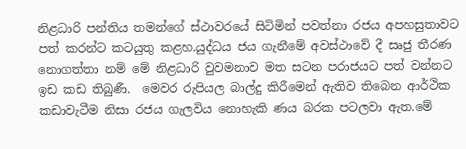නිළධාරි පන්තිය තමන්ගේ ස්ථාවරයේ සිටිමින් පවත්නා රජය අපහසුතාවට පත් කරන්ට කටයුතු කළහ.යුද්ධය ජය ගැනීමේ අවස්ථාවේ දී සෘජු තීරණ නොගත්තා නම් මේ නිළධාරි වුවමනාව මත සටන පරාජයට පත් වන්නට ඉඩ කඩ තිබුණී.  මෙවර රුපියල බාල්දු කිරීමෙන් ඇතිව තිබෙන ආර්ථික කඩාවැටීම නිසා රජය ගැලවිය නොහැකි ණය බරක පටලවා ඇත.මේ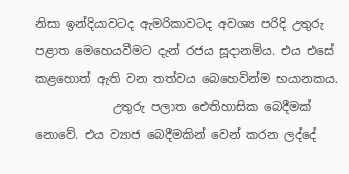නිසා ඉන්දියාවටද ඇමරිකාවටද අවශ්‍ය පරිදි උතුරු පළාත මෙහෙයවීමට දැන් රජය සූදානම්ය. එය එසේ කළහොත් ඇති වන තත්වය බෙහෙවින්ම භයානකය.
             උතුරු පලාත ඓතිහාසික බෙදීමක් නොවේ. එය ව්‍යාජ බෙදීමකින් වෙන් කරන ලද්දේ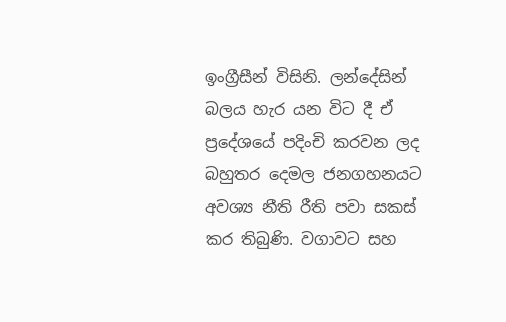ඉංග්‍රීසීන් විසිනි. ලන්දේසින් බලය හැර යන විට දී ඒ ප්‍රදේශයේ පදිංචි කරවන ලද බහුතර දෙමල ජනගහනයට අවශ්‍ය නීති රීති පවා සකස් කර තිබුණි. වගාවට සහ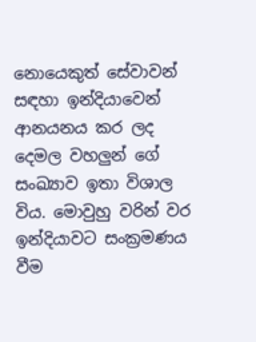නොයෙකුත් සේවාවන් සඳහා ඉන්දියාවෙන් ආනයනය කර ලද දෙමල වහලුන් ගේ සංඛ්‍යාව ඉතා විශාල විය. මොවුහු වරින් වර ඉන්දියාවට සංක්‍රමණය වීම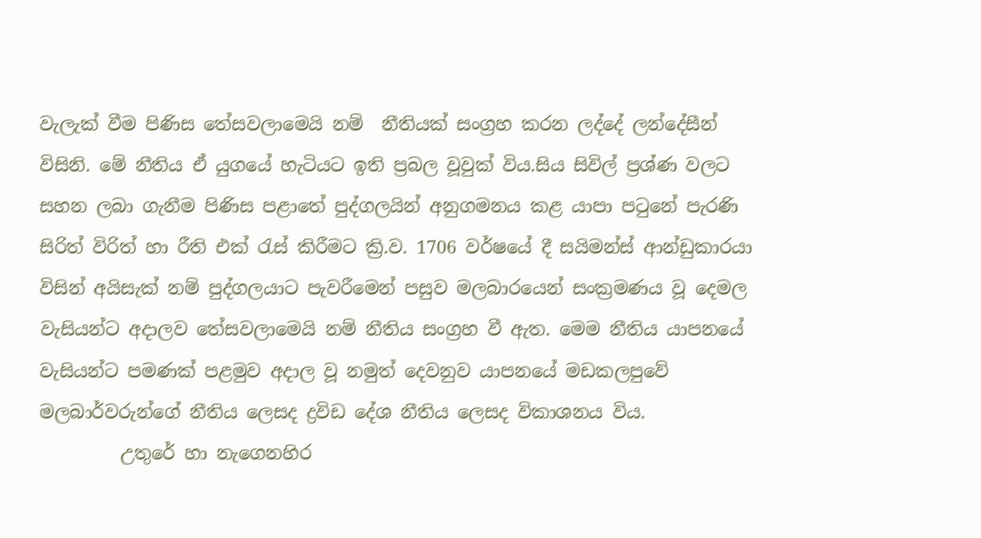වැලැක් වීම පිණිස තේසවලාමෙයි නම්  නීතියක් සංග්‍රහ කරන ලද්දේ ලන්දේසීන්  විසිනි. මේ නීතිය ඒ යුගයේ හැටියට ඉති ප්‍රබල වූවුක් විය.සිය සිවිල් ප්‍රශ්ණ වලට සහන ලබා ගැනීම පිණිස පළාතේ පුද්ගලයින් අනුගමනය කළ යාපා පටුනේ පැරණි සිරිත් විරිත් හා රීති එක් රැස් කිරීමට ක්‍රි.ව. 1706 වර්ෂයේ දී සයිමන්ස් ආන්ඩුකාරයා විසින් අයිසැක් නම් පුද්ගලයාට පැවරීමෙන් පසුව මලබාරයෙන් සංක්‍රමණය වූ දෙමල වැසියන්ට අදාලව තේසවලාමෙයි නම් නීතිය සංග්‍රහ වී ඇත. මෙම නීතිය යාපනයේ වැසියන්ට පමණක් පළමුව අදාල වූ නමුත් දෙවනුව යාපනයේ මඩකලපුවේ මලබාර්වරුන්ගේ නීතිය ලෙසද ද්‍රවිඩ දේශ නීතිය ලෙසද විකාශනය විය.
         උතුරේ හා නැගෙනහිර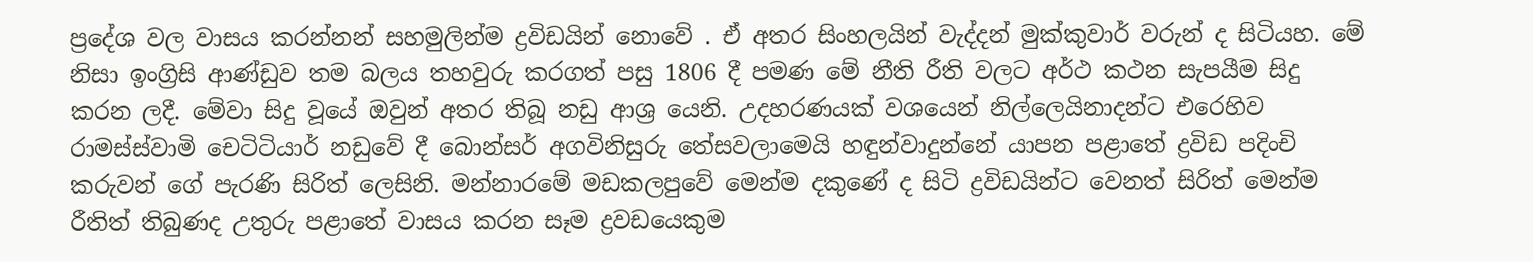ප්‍රදේශ වල වාසය කරන්නන් සහමුලින්ම ද්‍රවිඩයින් නොවේ . ඒ අතර සිංහලයින් වැද්දන් මුක්කුවාර් වරුන් ද සිටියහ. මේ නිසා ඉංග්‍රිසි ආණ්ඩුව තම බලය තහවුරු කරගත් පසු 1806 දී පමණ මේ නීති රීති වලට අර්ථ කථන සැපයීම සිදු කරන ලදී. මේවා සිදු වූයේ ඔවුන් අතර තිබූ නඩු ආශ්‍ර යෙනි. උදහරණයක් වශයෙන් නිල්ලෙයිනාදන්ට එරෙහිව රාමස්ස්වාමි චෙටිටියාර් නඩුවේ දී බොන්සර් අගවිනිසුරු තේසවලාමෙයි හඳුන්වාදුන්නේ යාපන පළාතේ ද්‍රවිඩ පදිංචි කරුවන් ගේ පැරණි සිරිත් ලෙසිනි. මන්නාරමේ මඩකලපුවේ මෙන්ම දකුණේ ද සිටි ද්‍රවිඩයින්ට වෙනත් සිරිත් මෙන්ම රීතිත් තිබුණද උතුරු පළාතේ වාසය කරන සෑම ද්‍රවඩයෙකුම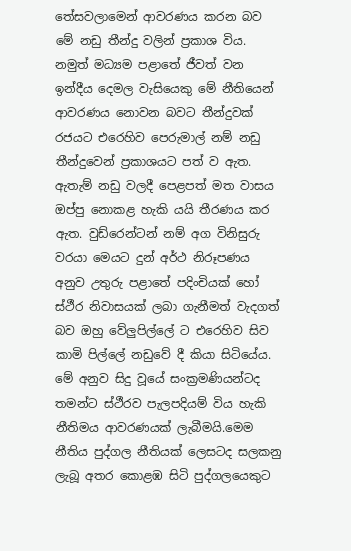තේසවලාමෙන් ආවරණය කරන බව මේ නඩු තීන්දු වලින් ප්‍රකාශ විය. නමුත් මධ්‍යම පළාතේ ජීවත් වන ඉන්දීය දෙමල වැසියෙකු මේ නීතියෙන් ආවරණය නොවන බවට තීන්දුවක් රජයට එරෙහිව පෙරුමාල් නම් නඩු තීන්දුවෙන් ප්‍රකාශයට පත් ව ඇත. ඇතැම් නඩු වලදී පෙළපත් මත වාසය ඔප්පු නොකළ හැකි යයි තීරණය කර ඇත. වුඩ්රෙන්ටන් නම් අග විනිසුරු වරයා මෙයට දුන් අර්ථ නිරූපණය අනුව උතුරු පළාතේ පදිංචියක් හෝ ස්ථීර නිවාසයක් ලබා ගැනීමත් වැදගත් බව ඔහු වේලුපිල්ලේ ට එරෙහිව සිව කාමි පිල්ලේ නඩුවේ දී කියා සිටියේය. මේ අනුව සිදු වූයේ සංක්‍රමණියන්ටද තමන්ට ස්ථීරව පැලපදියම් විය හැකි නීතිමය ආවරණයක් ලැබීමයි.මෙම නීතිය පුද්ගල නීතියක් ලෙසටද සලකනු ලැබූ අතර කොළඹ සිටි පුද්ගලයෙකුට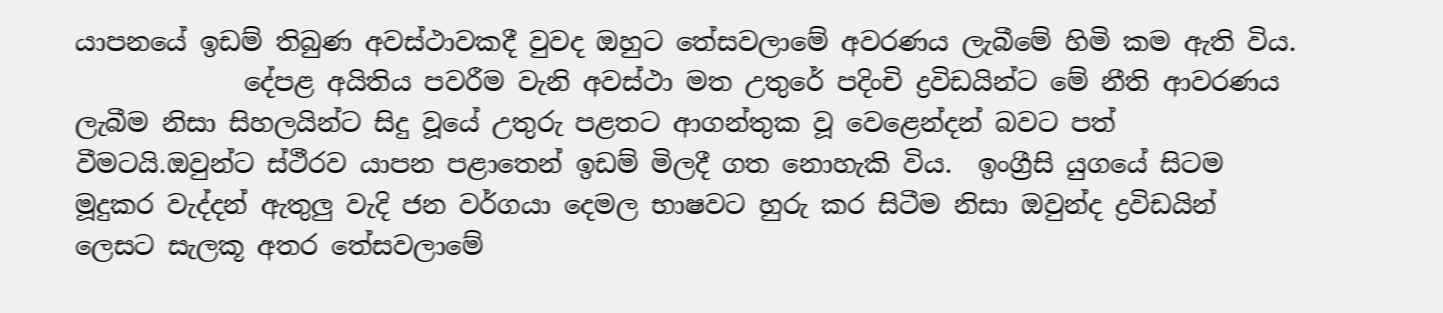යාපනයේ ඉඩම් තිබුණ අවස්ථාවකදී වුවද ඔහුට තේසවලාමේ අවරණය ලැබීමේ හිමි කම ඇති විය.
             දේපළ අයිතිය පවරීම වැනි අවස්ථා මත උතුරේ පදිංචි ද්‍රවිඩයින්ට මේ නීති ආවරණය ලැබීම නිසා සිහලයින්ට සිදු වූයේ උතුරු පළතට ආගන්තුක වූ වෙළෙන්දන් බවට පත් වීමටයි.ඔවුන්ට ස්ථීරව යාපන පළාතෙන් ඉඩම් මිලදී ගත නොහැකි විය.  ඉංග්‍රීසි යුගයේ සිටම මූදුකර වැද්දන් ඇතුලු වැදි ජන වර්ගයා දෙමල භාෂවට හුරු කර සිටීම නිසා ඔවුන්ද ද්‍රවිඩයින් ලෙසට සැලකූ අතර තේසවලාමේ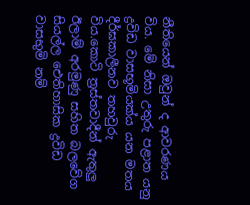නීතියෙන් ඔවුන් ද ආවරණය විය. මේ නිසා උතුරු පළාත යනු ද්‍රවිඩ වාසභූමියක්ය යන මතය දීර්ඝකාලීනව තහවුරු විය.කොටි ත්‍රස්තවාදීන් ඇතුලු ඊලාම් අරමුණු සහිත බලවේග සියල්ල ඓතිහාසික ද්‍රවිඩ වාසභුමි නම්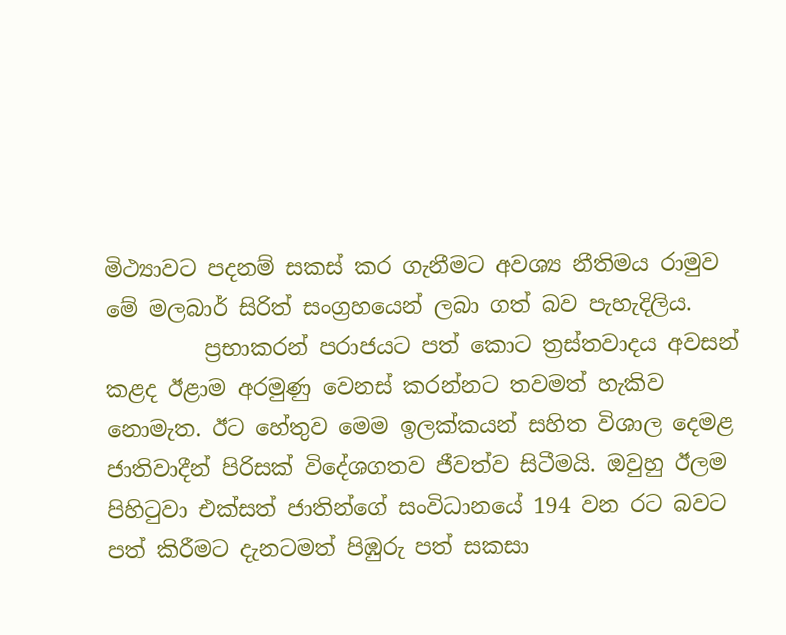මිථ්‍යාවට පදනම් සකස් කර ගැනීමට අවශ්‍ය නීතිමය රාමුව මේ මලබාර් සිරිත් සංග්‍රහයෙන් ලබා ගත් බව පැහැදිලිය.
         ප්‍රභාකරන් පරාජයට පත් කොට ත්‍රස්තවාදය අවසන් කළද ඊළාම අරමුණු වෙනස් කරන්නට තවමත් හැකිව නොමැත. ඊට හේතුව මෙම ඉලක්කයන් සහිත විශාල දෙමළ ජාතිවාදීන් පිරිසක් විදේශගතව ජීවත්ව සිටීමයි. ඔවුහු ඊලම පිහිටුවා එක්සත් ජාතින්ගේ සංවිධානයේ 194 වන රට බවට පත් කිරීමට දැනටමත් පිඹුරු පත් සකසා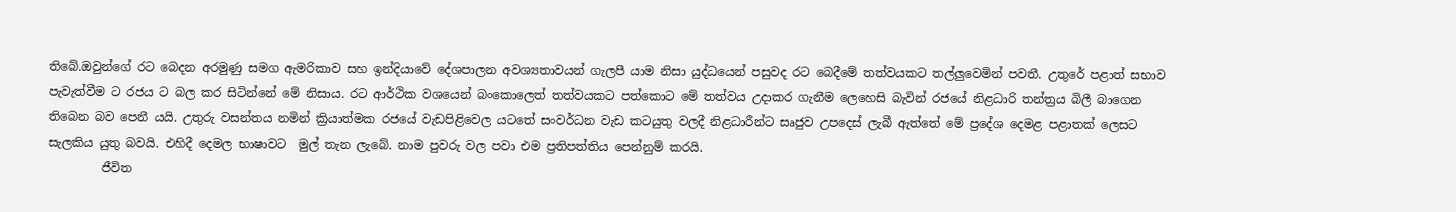තිබේ.ඔවුන්ගේ රට බෙදන අරමුණු සමග ඇමරිකාව සහ ඉන්දියාවේ දේශපාලන අවශ්‍යතාවයන් ගැලපී යාම නිසා යුද්ධයෙන් පසුවද රට බෙදීමේ තත්වයකට තල්ලුවෙමින් පවතී. උතුරේ පළාත් සභාව පැවැත්වීම ට රජය ට බල කර සිටින්නේ මේ නිසාය. රට ආර්ථික වශයෙන් බංකොලෙත් තත්වයකට පත්කොට මේ තත්වය උදාකර ගැනීම ලෙහෙසි බැවින් රජයේ නිළධාරි තන්ත්‍රය බිලී බාගෙන තිබෙන බව පෙනී යයි. උතුරු වසන්තය නමින් ක්‍රියාත්මක රජයේ වැඩපිළිවෙල යටතේ සංවර්ධන වැඩ කටයුතු වලදී නිළධාරීන්ට සෘජුව උපදෙස් ලැබී ඇත්තේ මේ ප්‍රදේශ දෙමළ පළාතක් ලෙසට සැලකිය යුතු බවයි. එහිදී දෙමල භාෂාවට  මුල් තැන ලැබේ. නාම පුවරු වල පවා එම ප්‍රතිපත්තිය පෙන්නුම් කරයි.
         ජීවිත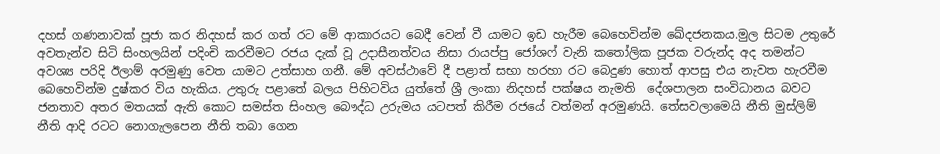දහස් ගණනාවක් පූජා කර නිදහස් කර ගත් රට මේ ආකාරයට බෙදී වෙන් වී යාමට ඉඩ හැරීම බෙහෙවින්ම ඛේදජනකය.මුල සිටම උතුරේ අවතැන්ව සිටි සිංහලයින් පදිංචි කරවීමට රජය දැක් වූ උදාසීනත්වය නිසා රායප්පු ජෝශෆ් වැනි කතෝලික පූජක වරුන්ද අද තමන්ට අවශ්‍ය පරිදි ඊලාම් අරමුණු වෙත යාමට උත්සාහ ගනී. මේ අවස්ථාවේ දී පළාත් සභා හරහා රට බෙදුණ හොත් ආපසු එය නැවත හැරවීම බෙහෙවින්ම දුෂ්කර විය හැකිය. උතුරු පළාතේ බලය පිහිටවිය යුත්තේ ශ්‍රී ලංකා නිදහස් පක්ෂය නැමති  දේශපාලන සංවිධානය බවට ජනතාව අතර මතයක් ඇති කොට සමස්ත සිංහල බෞද්ධ උරුමය යටපත් කිරීම රජයේ වත්මන් අරමුණයි. තේසවලාමෙයි නීති මුස්ලිම් නීති ආදි රටට නොගැලපෙන නීති තබා ගෙන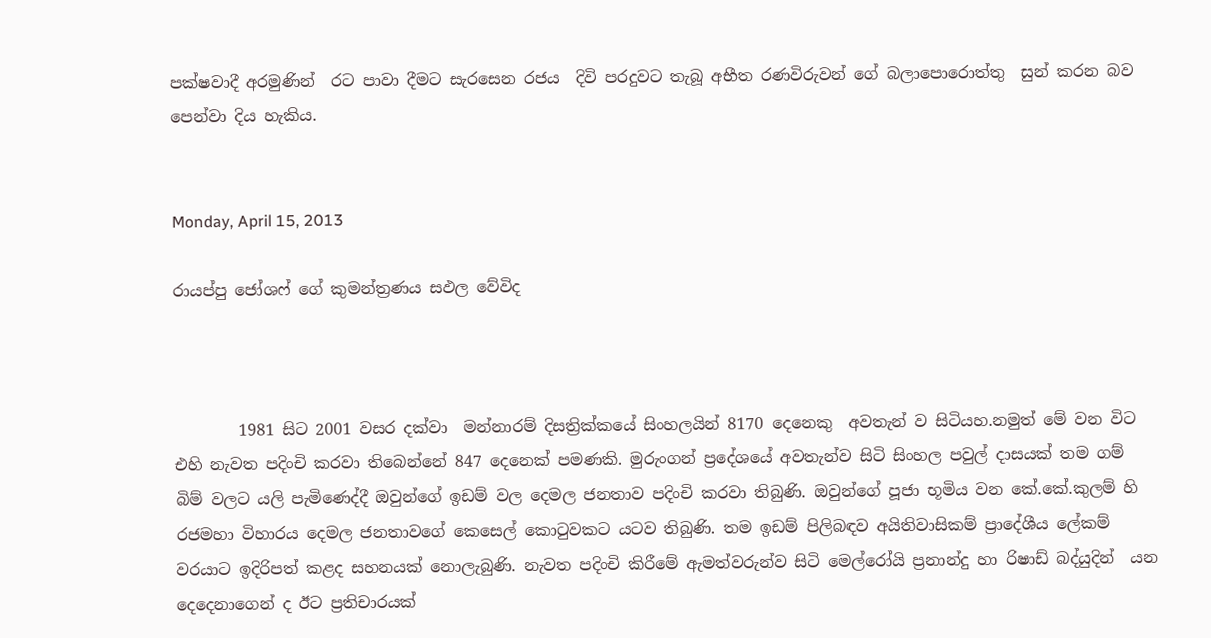පක්ෂවාදී අරමුණින්  රට පාවා දීමට සැරසෙන රජය  දිවි පරදුවට තැබූ අභීත රණවිරුවන් ගේ බලාපොරොත්තු  සුන් කරන බව පෙන්වා දිය හැකිය.


Monday, April 15, 2013

රායප්පු ජෝශෆ් ගේ කුමන්ත්‍රණය සඵල වේවිද



        1981 සිට 2001 වසර දක්වා  මන්නාරම් දිසත්‍රික්කයේ සිංහලයින් 8170 දෙනෙකු  අවතැන් ව සිටියහ.නමුත් මේ වන විට එහි නැවත පදිංචි කරවා තිබෙන්නේ 847 දෙනෙක් පමණකි. මුරුංගන් ප්‍රදේශයේ අවතැන්ව සිටි සිංහල පවුල් දාසයක් තම ගම් බිම් වලට යලි පැමිණෙද්දී ඔවුන්ගේ ඉඩම් වල දෙමල ජනතාව පදිංචි කරවා තිබුණි. ඔවුන්ගේ පූජා භූමිය වන කේ.කේ.කුලම් හි රජමහා විහාරය දෙමල ජනතාවගේ කෙසෙල් කොටුවකට යටව තිබුණි. තම ඉඩම් පිලිබඳව අයිතිවාසිකම් ප්‍රාදේශීය ලේකම් වරයාට ඉදිරිපත් කළද සහනයක් නොලැබුණි. නැවත පදිංචි කිරීමේ ඇමත්වරුන්ව සිටි මෙල්රෝයි ප්‍රනාන්දු හා රිෂාඩ් බද්යුදින්  යන දෙදෙනාගෙන් ද ඊට ප්‍රතිචාරයක්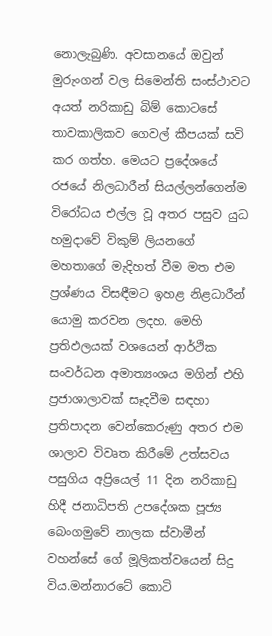නොලැබුණි. අවසානයේ ඔවුන් මුරුංගන් වල සිමෙන්ති සංස්ථාවට අයත් නරිකාඩු බිම් කොටසේ තාවකාලිකව ගෙවල් කීපයක් සවි කර ගත්හ. මෙයට ප්‍රදේශයේ රජයේ නිලධාරීන් සියල්ලන්ගෙන්ම විරෝධය එල්ල වූ අතර පසුව යුධ හමුදාවේ විකුම් ලියනගේ මහතාගේ මැදිහත් වීම මත එම ප්‍රශ්ණය විසඳීමට ඉහළ නිළධාරීන් යොමු කරවන ලදහ. මෙහි ප්‍රතිඵලයක් වශයෙන් ආර්ථික සංවර්ධන අමාත්‍යංශය මගින් එහි ප්‍රජාශාලාවක් සෑදවීම සඳහා ප්‍රතිපාදන වෙන්කෙරුණු අතර එම ශාලාව විවෘත කිරීමේ උත්සවය  පසුගිය අප්‍රියෙල් 11 දින නරිකාඩු හිදී ජනාධිපති උපදේශක පූජ්‍ය බෙංගමුවේ නාලක ස්වාමීන් වහන්සේ ගේ මූලිකත්වයෙන් සිදු විය.මන්නාරටේ කොටි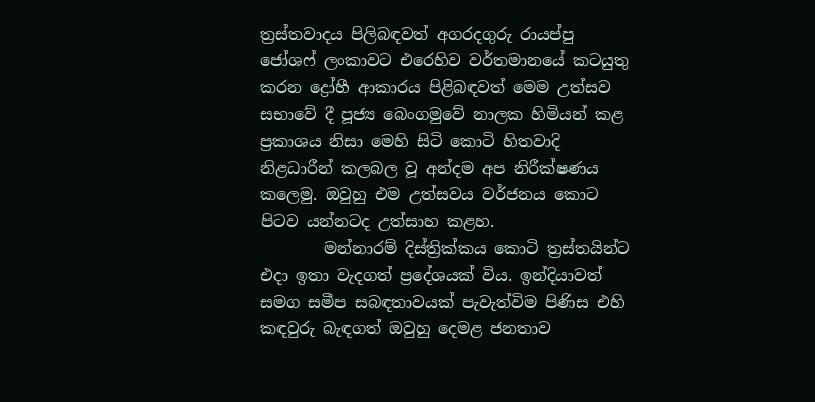ත්‍රස්තවාදය පිලිබඳවත් අගරදගුරු රායප්පු ජෝශෆ් ලංකාවට එරෙහිව වර්තමානයේ කටයුතු කරන ද්‍රෝහී ආකාරය පිළිබඳවත් මෙම උත්සව සභාවේ දී පූජ්‍ය බෙංගමුවේ නාලක හිමියන් කළ ප්‍රකාශය නිසා මෙහි සිටි කොටි හිතවාදි නිළධාරීන් කලබල වූ අන්දම අප නිරීක්ෂණය කලෙමු. ඔවුහු එම උත්සවය වර්ජනය කොට පිටව යන්නටද උත්සාහ කළහ.
        මන්නාරම් දිස්ත්‍රික්කය කොටි ත්‍රස්තයින්ට එදා ඉතා වැදගත් ප්‍රදේශයක් විය. ඉන්දියාවත් සමග සමීප සබඳතාවයක් පැවැත්විම පිණිස එහි කඳවුරු බැඳගත් ඔවුහු දෙමළ ජනතාව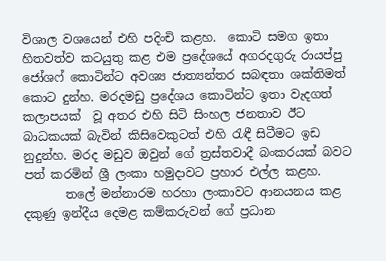විශාල වශයෙන් එහි පදිංචි කළහ.  කොටි සමග ඉතා හිතවත්ව කටයුතු කළ එම ප්‍රදේශයේ අගරදගුරු රායප්පු ජෝශෆ් කොටින්ට අවශ්‍ය ජාත්‍යන්තර සබඳතා ශක්තිමත් කොට දුන්හ. මරදමඩු ප්‍රදේශය කොටින්ට ඉතා වැදගත් කලාපයක්  වූ අතර එහි සිටි සිංහල ජනතාව ඊට බාධකයක් බැවින් කිසිවෙකුටත් එහි රැඳී සිටීමට ඉඩ නුදුන්හ. මරද මඩුව ඔවුන් ගේ ත්‍රස්තවාදී බංකරයක් බවට පත් කරමින් ශ්‍රී ලංකා හමුදාවට ප්‍රහාර එල්ල කළහ.
       තලේ මන්නාරම හරහා ලංකාවට ආනයනය කළ දකුණු ඉන්දීය දෙමළ කම්කරුවන් ගේ ප්‍රධාන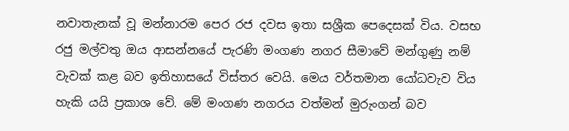නවාතැනක් වූ මන්නාරම පෙර රජ දවස ඉතා සශ්‍රීක පෙදෙසක් විය. වසභ රජු මල්වතු ඔය ආසන්නයේ පැරණි මංගණ නගර සීමාවේ මන්ගුණු නම් වැවක් කළ බව ඉතිහාසයේ විස්තර වෙයි. මෙය වර්තමාන යෝධවැව විය හැකි යයි ප්‍රකාශ වේ. මේ මංගණ නගරය වත්මන් මුරුංගන් බව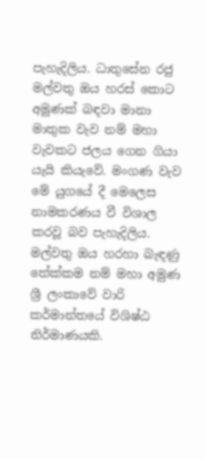පැහැදිලිය. ධාතුසේන රජු මල්වතු ඔය හරස් කොට අමුණක් බඳවා මානා මාතුක වැව නම් මහා වැවකට ජලය ගෙන ගියා යැයි කියැවේ. මංගණ වැව මේ යුගයේ දී මෙලෙස නාමකරණය වී විශාල කරවූ බව පැහැදිලිය. මල්වතු ඔය හරහා බැඳණු තේක්කම නම් මහා අමුණ ශ්‍රී ලංකාවේ වාරි කර්මාන්තයේ විශිෂ්ඨ නිර්මාණයකි.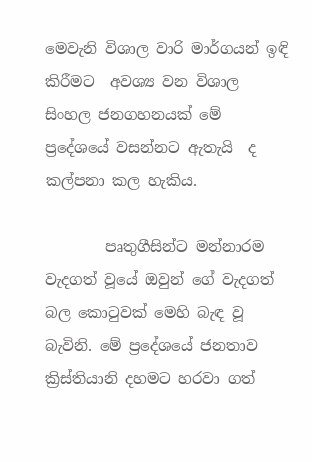මෙවැනි විශාල වාරි මාර්ගයන් ඉඳි කිරීමට  අවශ්‍ය වන විශාල සිංහල ජනගහනයක් මේ ප්‍රදේශයේ වසන්නට ඇතැයි  ද කල්පනා කල හැකිය.

        පෘතුගීසින්ට මන්නාරම වැදගත් වූයේ ඔවුන් ගේ වැදගත් බල කොටුවක් මෙහි බැඳ වූ බැවිනි. මේ ප්‍රදේශයේ ජනතාව ක්‍රිස්තියානි දහමට හරවා ගත්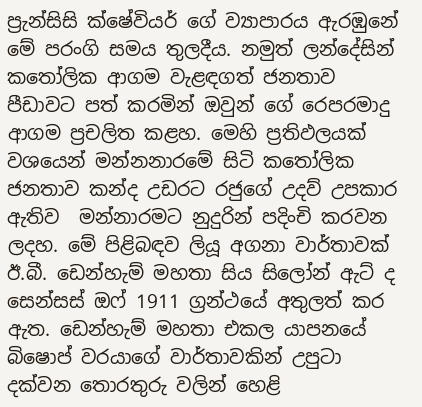ප්‍රැන්සිසි ක්ෂේවියර් ගේ ව්‍යාපාරය ඇරඹුනේ මේ පරංගි සමය තුලදීය. නමුත් ලන්දේසින් කතෝලික ආගම වැළඳගත් ජනතාව පීඩාවට පත් කරමින් ඔවුන් ගේ රෙපරමාදු ආගම ප්‍රචලිත කළහ. මෙහි ප්‍රතිඵලයක් වශයෙන් මන්නනාරමේ සිටි කතෝලික ජනතාව කන්ද උඩරට රජුගේ උදව් උපකාර ඇතිව  මන්නාරමට නුදුරින් පදිංචි කරවන ලදහ. මේ පිළිබඳව ලියූ අගනා වාර්තාවක් ඊ.බී. ඩෙන්හැම් මහතා සිය සිලෝන් ඇට් ද සෙන්සස් ඔෆ් 1911 ග්‍රන්ථයේ අතුලත් කර ඇත. ඩෙන්හැම් මහතා එකල යාපනයේ බිෂොප් වරයාගේ වාර්තාවකින් උපුටා දක්වන තොරතුරු වලින් හෙළි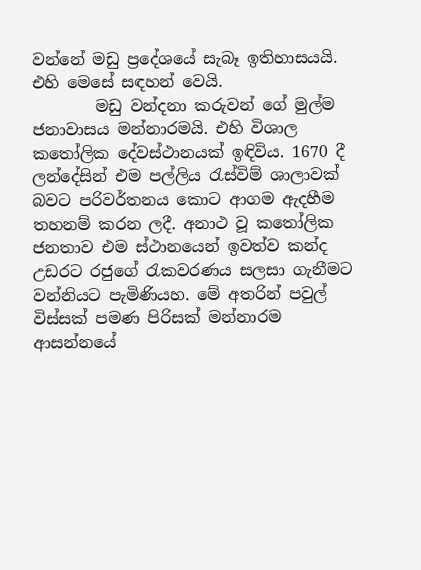වන්නේ මඩු ප්‍රදේශයේ සැබෑ ඉතිහාසයයි. එහි මෙසේ සඳහන් වෙයි.
        මඩු වන්දනා කරුවන් ගේ මුල්ම ජනාවාසය මන්නාරමයි. එහි විශාල කතෝලික දේවස්ථානයක් ඉඳිවිය. 1670 දී ලන්දේසින් එම පල්ලිය රැස්විම් ශාලාවක් බවට පරිවර්තනය කොට ආගම ඇදහීම  තහනම් කරන ලදී. අනාථ වූ කතෝලික ජනතාව එම ස්ථානයෙන් ඉවත්ව කන්ද උඩරට රජුගේ රැකවරණය සලසා ගැනීමට වන්නියට පැමිණියහ. මේ අතරින් පවුල් විස්සක් පමණ පිරිසක් මන්නාරම ආසන්නයේ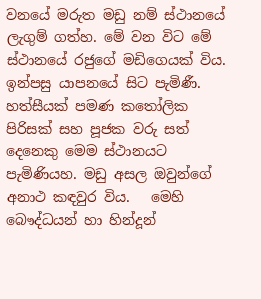වනයේ මරුත මඩු නම් ස්ථානයේ ලැගුම් ගත්හ. මේ වන විට මේ ස්ථානයේ රජුගේ මඩිගෙයක් විය. ඉන්පසු යාපනයේ සිට පැමිණී. හත්සීයක් පමණ කතෝලික පිරිසක් සහ පූජක වරු සත් දෙනෙකු මෙම ස්ථානයට පැමිණියහ. මඩු අසල ඔවුන්ගේ අනාථ කඳවුර විය.   මෙහි බෞද්ධයන් හා හින්දූන්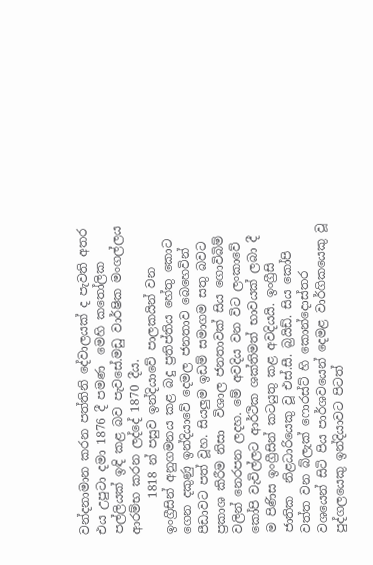වන්දනාමාන කරන පත්තිනි දේවාලයක් ද පැවති අතර එය උපුටා දමා 1876 දී පමණ  මෙහි කතෝලික පල්ලියක් ඉඳි කළ බව පැවසේ.මඩු වාර්ෂික මංගල්ලය ආරම්භ කරන ලද්දේ 1870 දීය.
      1818 න් පසුව ඉන්දියාවේ පාලකයින් වන ඉංග්‍රීසින් අනුගමනය කළ බදු ප්‍රතිප්තිය හේතු කොට ගෙන දකුණු ඉන්දියාවේ දෙමල ජනතාව බෙහෙවින් පීඩාවට පත් වූහ. සියලුම ඉඩම් සමාගම සතු බවට ප්‍රකාශ කිරීම නිසා  විශාල ජනතාවක් සිය ගොවිබිම් වලින් නෙරපන ලදහ. මේ අවදිය වන විට ලංකාවේ කෝපි වැවිල්ලට ආර්ථික ශක්තිමත් භාවයක් ලබා දී ම පිණිස ඉංග්‍රීසින් කටයුතු කළ අවදියයි. ඉංග්‍රීසි ජාතික  නිළධාරියෙකු වූ එස්.සී. බ්‍රයිඩ්. සිය කෝපි වත්ත වන බ්ලැක් ෆොරස්ට් හි කොන්දොස්තර වශයෙන් සිටි පිය පාර්ශවයෙන් දෙමළ වාර්ගිකයෙකු වූ පුද්ගලයෙකු ඉන්දියාවට පිටත්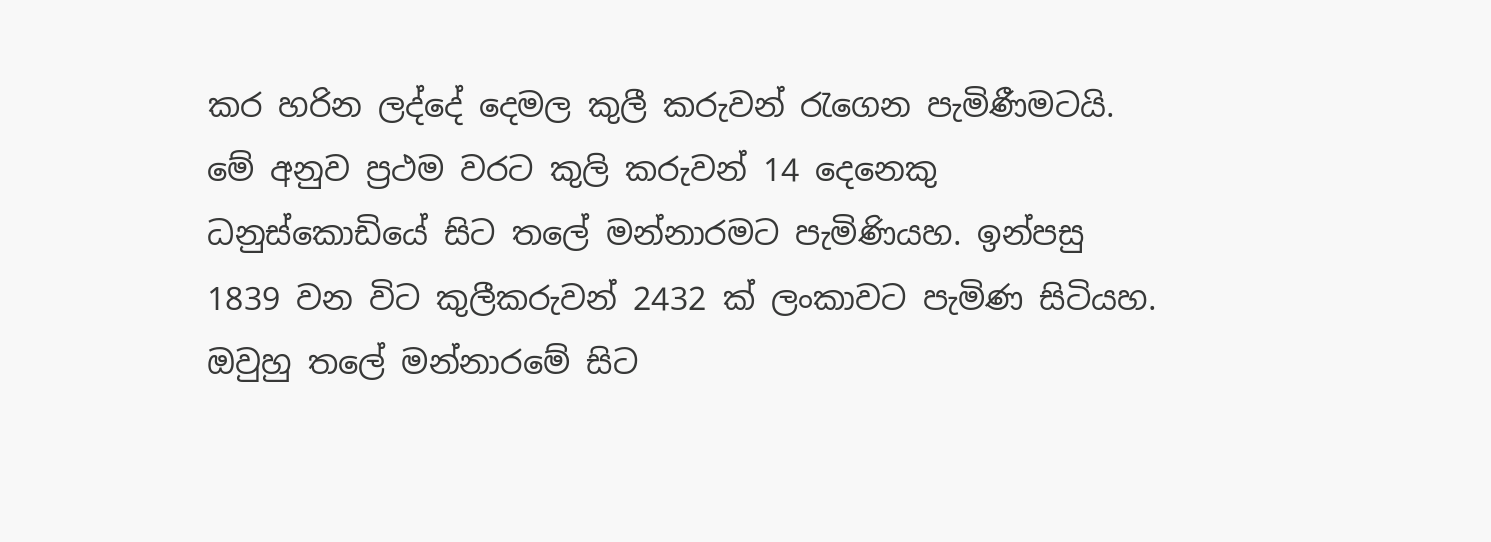කර හරින ලද්දේ දෙමල කුලී කරුවන් රැගෙන පැමිණීමටයි. මේ අනුව ප්‍රථම වරට කුලි කරුවන් 14 දෙනෙකු ධනුස්කොඩියේ සිට තලේ මන්නාරමට පැමිණියහ. ඉන්පසු 1839 වන විට කුලීකරුවන් 2432 ක් ලංකාවට පැමිණ සිටියහ. ඔවුහු තලේ මන්නාරමේ සිට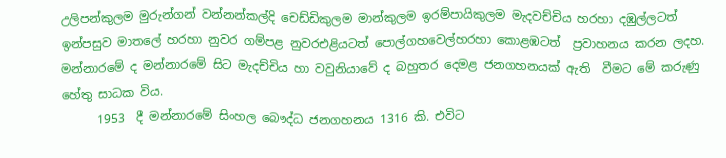උලිපන්කුලම මුරුන්ගන් වන්නන්කල්දි චෙඩ්ඩිකුලම මාන්කුලම ඉරම්පායිකුලම මැදවච්චිය හරහා දඹුල්ලටත් ඉන්පසුව මාතලේ හරහා නුවර ගම්පළ නුවරඑළියටත් පොල්ගහවෙල්හරහා කොළඹටත්  ප්‍රවාහනය කරන ලදහ.  මන්නාරමේ ද මන්නාරමේ සිට මැදච්චිය හා වවුනියාවේ ද බහුතර දෙමළ ජනගහනයක් ඇති  වීමට මේ කරුණු හේතු සාධක විය.
      1953  දී මන්නාරමේ සිංහල බෞද්ධ ජනගහනය 1316 කි. එවිට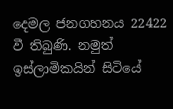දෙමල ජනගහනය 22422 වී තිබුණි. නමුත් ඉස්ලාමිකයින් සිටියේ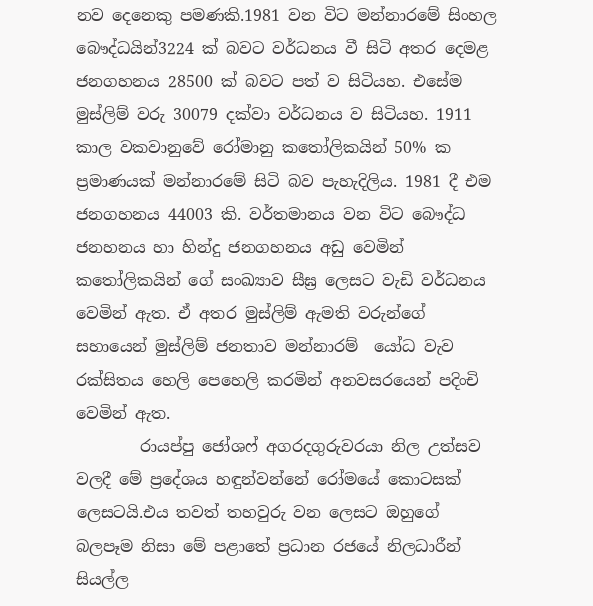නව දෙනෙකු පමණකි.1981 වන විට මන්නාරමේ සිංහල බෞද්ධයින්3224 ක් බවට වර්ධනය වී සිටි අතර දෙමළ ජනගහනය 28500 ක් බවට පත් ව සිටියහ. එසේම මුස්ලිම් වරු 30079 දක්වා වර්ධනය ව සිටියහ. 1911 කාල වකවානුවේ රෝමානු කතෝලිකයින් 50% ක ප්‍රමාණයක් මන්නාරමේ සිටි බව පැහැදිලිය. 1981 දී එම ජනගහනය 44003 කි. වර්තමානය වන විට බෞද්ධ ජනහනය හා හින්දු ජනගහනය අඩු වෙමින් කතෝලිකයින් ගේ සංඛ්‍යාව සීඝ්‍ර ලෙසට වැඩි වර්ධනය වෙමින් ඇත. ඒ අතර මුස්ලිම් ඇමති වරුන්ගේ සහායෙන් මුස්ලිම් ජනතාව මන්නාරම්  යෝධ වැව රක්සිතය හෙලි පෙහෙලි කරමින් අනවසරයෙන් පදිංචි වෙමින් ඇත.
        රායප්පු ජෝශෆ් අගරදගුරුවරයා නිල උත්සව වලදී මේ ප්‍රදේශය හඳුන්වන්නේ රෝමයේ කොටසක් ලෙසටයි.එය තවත් තහවුරු වන ලෙසට ඔහුගේ බලපෑම නිසා මේ පළාතේ ප්‍රධාන රජයේ නිලධාරීන් සියල්ල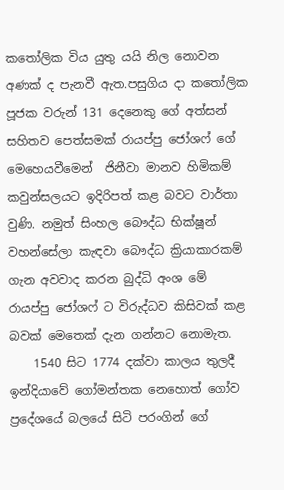කතෝලික විය යුතු යයි නිල නොවන අණක් ද පැනවී ඇත.පසුගිය දා කතෝලික පූජක වරුන් 131 දෙනෙකු ගේ අත්සන් සහිතව පෙත්සමක් රායප්පු ජෝශෆ් ගේ මෙහෙයවීමෙන්  ජිනීවා මානව හිමිකම් කවුන්සලයට ඉදිරිපත් කළ බවට වාර්තා වුණි. නමුත් සිංහල බෞද්ධ භික්ෂූන් වහන්සේලා කැඳවා බෞද්ධ ක්‍රියාකාරකම් ගැන අවවාද කරන බුද්ධි අංශ මේ රායප්පු ජෝශෆ් ට විරුද්ධව කිසිවක් කළ බවක් මෙතෙක් දැන ගන්නට නොමැත.
    1540 සිට 1774 දක්වා කාලය තුලදී ඉන්දියාවේ ගෝමන්තක නෙහොත් ගෝව ප්‍රදේශයේ බලයේ සිටි පරංගින් ගේ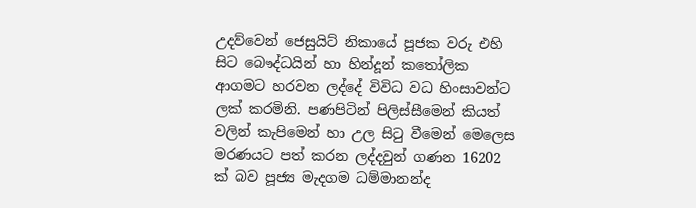උදව්වෙන් ජෙසුයිට් නිකායේ පූජක වරු එහි සිට බෞද්ධයින් හා හින්දූන් කතෝලික ආගමට හරවන ලද්දේ විවිධ වධ හිංසාවන්ට ලක් කරමිනි. පණපිටින් පිලිස්සීමෙන් කියත් වලින් කැපිමෙන් හා උල සිටු වීමෙන් මෙලෙස මරණයට පත් කරන ලද්දවුන් ගණන 16202 ක් බව පූජ්‍ය මැදගම ධම්මානන්ද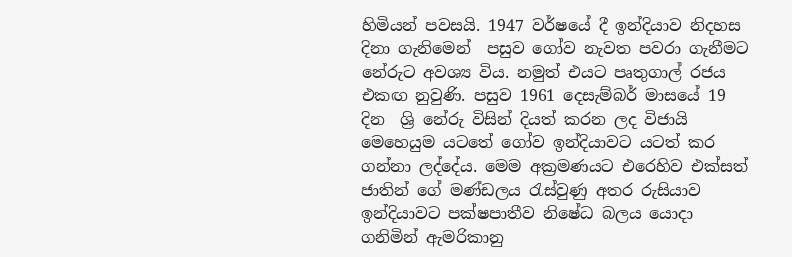හිමියන් පවසයි. 1947 වර්ෂයේ දී ඉන්දියාව නිදහස  දිනා ගැනිමෙන්  පසුව ගෝව නැවත පවරා ගැනීමට නේරුට අවශ්‍ය විය. නමුත් එයට පෘතුගාල් රජය එකඟ නුවුණි. පසුව 1961 දෙසැම්බර් මාසයේ 19  දින  ශ්‍රි නේරු විසින් දියත් කරන ලද විජායි මෙහෙයුම යටතේ ගෝව ඉන්දියාවට යටත් කර ගන්නා ලද්දේය. මෙම අක්‍රමණයට එරෙහිව එක්සත් ජාතින් ගේ මණ්ඩලය රැස්වුණු අතර රුසියාව ඉන්දියාවට පක්ෂපාතීව නිෂේධ බලය යොදා ගනිමින් ඇමරිකානු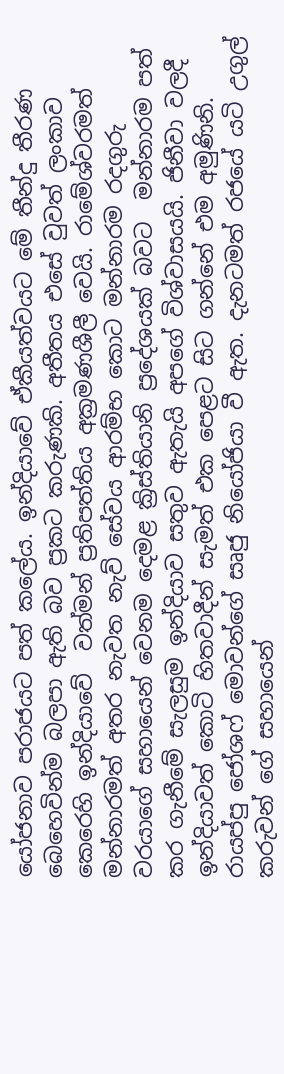යෝජනාව පරාජයට පත් කලේය. ඉන්දියාවේ ඒකීයත්වයට මේ තීන්දු තීරණ  බෙහෙවින්ම බලපා ඇති බව ප්‍රකට කරුණකි. අතීතය එසේ වුවත් ලංකාව කෙරෙහි ඉන්දියාවේ  වත්මන් ප්‍රතිපත්තිය අක්‍රමණශීලී වෙයි. රාමේශ්වරමත් මන්නාරමත් අතර නැවත නැව් සේවය ආරම්භ කොට මන්නාරම රදගුරු වරයාගේ සහායෙන් වෙනම දෙමළ ක්‍රිස්තියානි ප්‍රදේශයක් බවට  මන්නාරම පත් කර ගැනීමේ සැලසුම ඉන්දියාව සතුව ඇතැයි අපගේ විශ්වාසයයි. ජිනීවා වලදී ඉන්දියාවත් කොටි හිතවාදීන් සැමත් එක පෙළට සිට ගන්නේ එම අමුණිනි. රායප්පු ජෝශෆ් මොවන්ගේ සෘජු නියෝජියා වී ඇත. දැනටමත් රජයේ යටි උගුල් කරුවන් ගේ සහායෙන්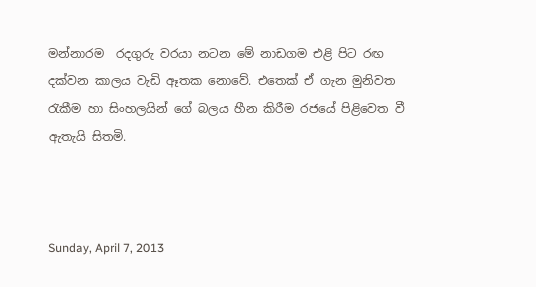මන්නාරම  රදගුරු වරයා නටන මේ නාඩගම එළි පිට රඟ දක්වන කාලය වැඩි ඈතක නොවේ. එතෙක් ඒ ගැන මුනිවත රැකීම හා සිංහලයින් ගේ බලය හීන කිරීම රජයේ පිළිවෙත වී ඇතැයි සිතමි.



Sunday, April 7, 2013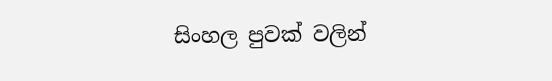සිංහල පුවක් වලින්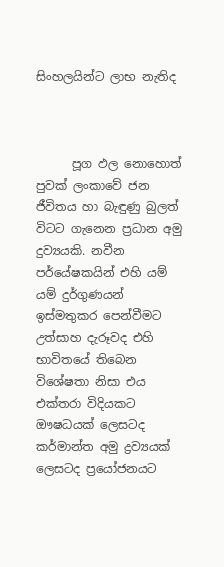සිංහලයින්ට ලාභ නැතිද



      පූග ඵල නොහොත් පුවක් ලංකාවේ ජන ජීවිතය හා බැඳුණු බුලත් විටට ගැනෙන ප්‍රධාන අමු දුව්‍යයකි. නවීන පර්යේෂකයින් එහි යම් යම් දුර්ගුණයන් ඉස්මතුකර පෙන්වීමට උත්සාහ දැරූවද එහි භාවිතයේ තිබෙන විශේෂතා නිසා එය එක්තරා විදියකට ඖෂධයක් ලෙසටද කර්මාන්ත අමු ද්‍රව්‍යයක් ලෙසටද ප්‍රයෝජනයට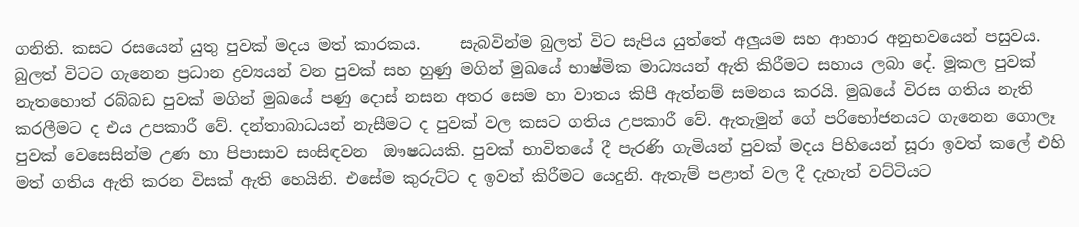ගනිති. කසට රසයෙන් යුතු පුවක් මදය මත් කාරකය.     සැබවින්ම බුලත් විට සැපිය යුත්තේ අලුයම සහ ආහාර අනුභවයෙන් පසුවය. බුලත් විටට ගැනෙන ප්‍රධාන ද්‍රව්‍යයන් වන පුවක් සහ හුණු මගින් මුඛයේ භාෂ්මික මාධ්‍යයන් ඇති කිරීමට සහාය ලබා දේ. මූකල පුවක් නැතහොත් රබ්බඩ පුවක් මගින් මුඛයේ පණු දොස් නසන අතර සෙම හා වාතය කිපී ඇත්නම් සමනය කරයි. මුඛයේ විරස ගතිය නැති කරලීමට ද එය උපකාරී වේ. දන්තාබාධයන් නැසීමට ද පුවක් වල කසට ගතිය උපකාරී වේ. ඇතැමුන් ගේ පරිභෝජනයට ගැනෙන ගොලෑ පුවක් වෙසෙසින්ම උණ හා පිපාසාව සංසිඳවන  ඖෂධයකි. පුවක් භාවිතයේ දී පැරණි ගැමියන් පුවක් මදය පිහියෙන් සූරා ඉවත් කලේ එහි මත් ගතිය ඇති කරන විසක් ඇති හෙයිනි. එසේම කුරුට්ට ද ඉවත් කිරීමට යෙදුනි. ඇතැම් පළාත් වල දී දැහැත් වට්ටියට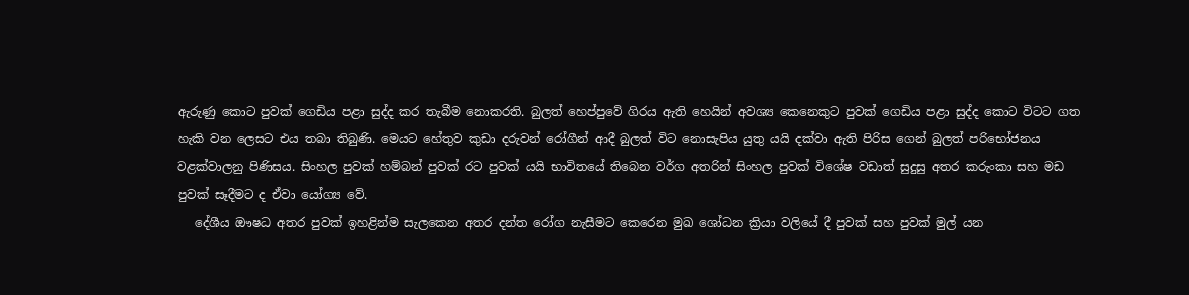ඇරුණු කොට පුවක් ගෙඩිය පළා සුද්ද කර තැබීම නොකරති. බුලත් හෙප්පුවේ ගිරය ඇති හෙයින් අවශ්‍ය කෙනෙකුට පුවක් ගෙඩිය පළා සුද්ද කොට විටට ගත හැකි වන ලෙසට එය තබා තිබුණි. මෙයට හේතුව කුඩා දරුවන් රෝගීන් ආදී බුලත් විට නොසැපිය යුතු යයි දක්වා ඇති පිරිස ගෙන් බුලත් පරිභෝජනය වළක්වාලනු පිණිසය. සිංහල පුවක් හම්බන් පුවක් රට පුවක් යයි භාවිතයේ තිබෙන වර්ග අතරින් සිංහල පුවක් විශේෂ වඩාත් සුදුසු අතර කරුංකා සහ මඩ පුවක් සෑදීමට ද ඒවා යෝග්‍ය වේ.
   දේශීය ඖෂධ අතර පුවක් ඉහළින්ම සැලකෙන අතර දන්ත රෝග නැසීමට කෙරෙන මුඛ ශෝධන ක්‍රියා වලියේ දී පුවක් සහ පුවක් මුල් යන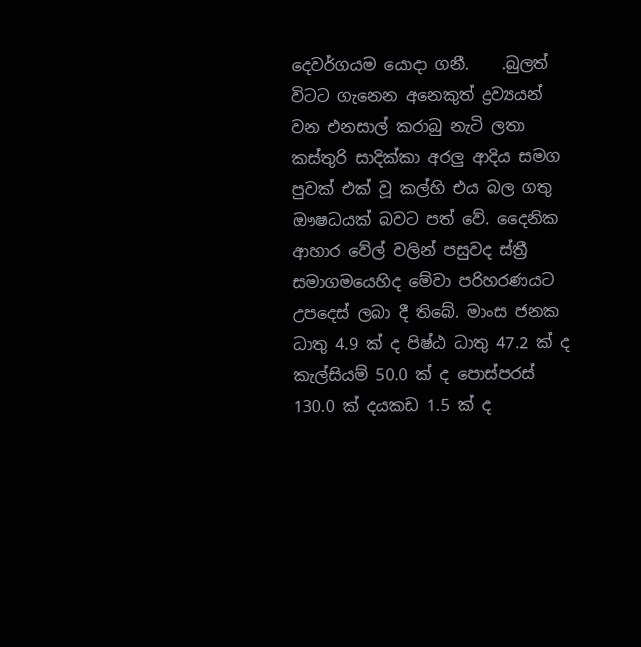දෙවර්ගයම යොදා ගනී.    .බුලත් විටට ගැනෙන අනෙකුත් ද්‍රව්‍යයන් වන එනසාල් කරාබු නැටි ලතා කස්තුරි සාදික්කා අරලු ආදිය සමග පුවක් එක් වූ කල්හි එය බල ගතු ඖෂධයක් බවට පත් වේ. දෛනික ආහාර වේල් වලින් පසුවද ස්ත්‍රී සමාගමයෙහිද මේවා පරිහරණයට උපදෙස් ලබා දී තිබේ. මාංස ජනක ධාතු 4.9 ක් ද පිෂ්ඨ ධාතු 47.2 ක් ද  කැල්සියම් 50.0 ක් ද පොස්පරස් 130.0 ක් දයකඩ 1.5 ක් ද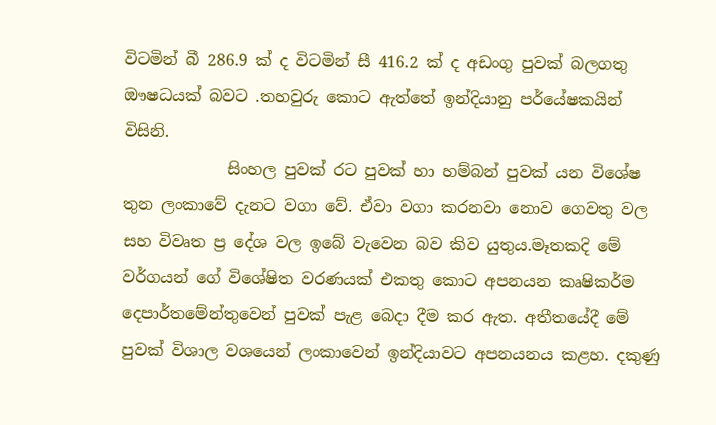විටමින් බී 286.9 ක් ද විටමින් සී 416.2 ක් ද අඩංගු පුවක් බලගතු ඖෂධයක් බවට .තහවුරු කොට ඇත්තේ ඉන්දියානු පර්යේෂකයින් විසිනි.
             සිංහල පුවක් රට පුවක් හා හම්බන් පුවක් යන විශේෂ තුන ලංකාවේ දැනට වගා වේ. ඒවා වගා කරනවා නොව ගෙවතු වල සහ විවෘත ප්‍ර දේශ වල ඉබේ වැවෙන බව කිව යුතුය.මෑතකදි මේ වර්ගයන් ගේ විශේෂිත වරණයක් එකතු කොට අපනයන කෘෂිකර්ම දෙපාර්තමේන්තුවෙන් පුවක් පැළ බෙදා දීම කර ඇත. අතීතයේදී මේ පුවක් විශාල වශයෙන් ලංකාවෙන් ඉන්දියාවට අපනයනය කළහ. දකුණු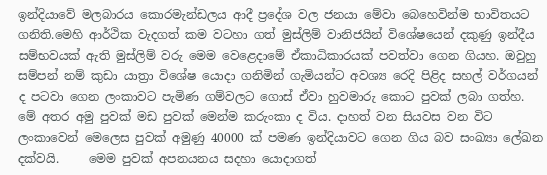ඉන්දියාවේ මලබාරය කොරමැන්ඩලය ආදී ප්‍රදේශ වල ජනයා මේවා බෙහෙවින්ම භාවිතයට ගනිති.මෙහි ආර්ථික වැදගත් කම වටහා ගත් මුස්ලිම් වානිජයින් විශේෂයෙන් දකුණු ඉන්දීය සම්භවයක් ඇති මුස්ලිම් වරු මෙම වෙළෙදාමේ ඒකාධිකාරයක් පවත්වා ගෙන ගියහ. ඔවුහු සම්පන් නම් කුඩා යාත්‍රා විශේෂ යොදා ගනිමින් ගැමියන්ට අවශ්‍ය රෙදි පිළිද සහල් වර්ගයන්  ද පටවා ගෙන ලංකාවට පැමිණ ගම්වලට ගොස් ඒවා හුවමාරු කොට පුවක් ලබා ගත්හ. මේ අතර අමු පුවක් මඩ පුවක් මෙන්ම කරුංකා ද විය. දාහත් වන සියවස වන විට ලංකාවෙන් මෙලෙස පුවක් අමුණු 40000 ක් පමණ ඉන්දියාවට ගෙන ගිය බව සංඛ්‍යා ලේඛන දක්වයි.     මෙම පුවක් අපනයනය සදහා යොදාගත්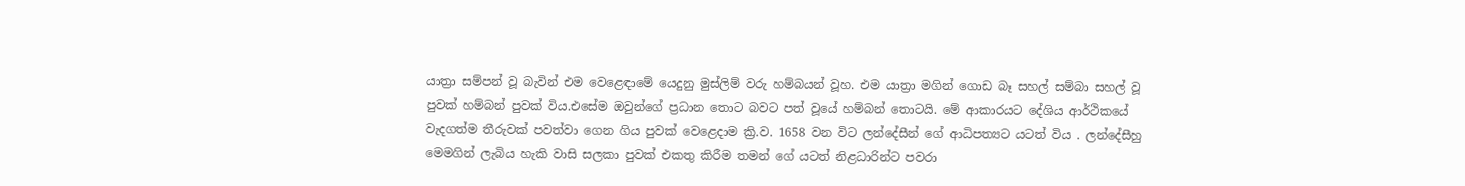යාත්‍රා සම්පන් වූ බැවින් එම වෙළෙඳාමේ යෙදුනු මුස්ලිම් වරු හම්බයන් වූහ. එම යාත්‍රා මගින් ගොඩ බෑ සහල් සම්බා සහල් වූ පුවක් හම්බන් පුවක් විය.එසේම ඔවුන්ගේ ප්‍රධාන තොට බවට පත් වූයේ හම්බන් තොටයි. මේ ආකාරයට දේශිය ආර්ථිකයේ වැදගත්ම තීරුවක් පවත්වා ගෙන ගිය පුවක් වෙළෙදාම ක්‍රි.ව. 1658 වන විට ලන්දේසීන් ගේ ආධිපත්‍යට යටත් විය . ලන්දේසීහු මෙමගින් ලැබිය හැකි වාසි සලකා පුවක් එකතු කිරීම තමන් ගේ යටත් නිළධාරින්ට පවරා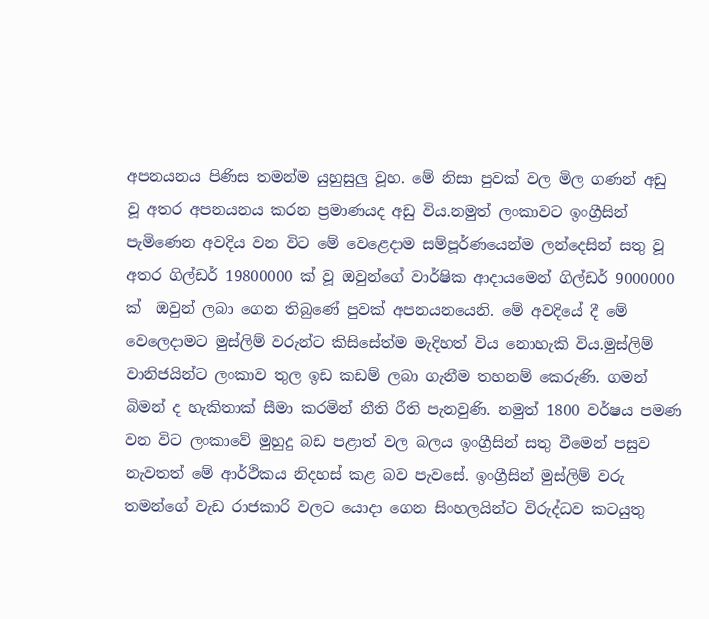අපනයනය පිණිස තමන්ම යුහුසුලු වූහ. මේ නිසා පුවක් වල මිල ගණන් අඩු වූ අතර අපනයනය කරන ප්‍රමාණයද අඩු විය.නමුත් ලංකාවට ඉංග්‍රීසින් පැමිණෙන අවදිය වන විට මේ වෙළෙදාම සම්පූර්ණයෙන්ම ලන්දෙසින් සතු වූ අතර ගිල්ඩර් 19800000 ක් වූ ඔවුන්ගේ වාර්ෂික ආදායමෙන් ගිල්ඩර් 9000000 ක්  ඔවුන් ලබා ගෙන තිබුණේ පුවක් අපනයනයෙනි. මේ අවදියේ දී මේ වෙලෙදාමට මුස්ලිම් වරුන්ට කිසිසේත්ම මැදිහත් විය නොහැකි විය.මුස්ලිම් වානිජයින්ට ලංකාව තුල ඉඩ කඩම් ලබා ගැනීම තහනම් කෙරුණි. ගමන් බිමන් ද හැකිතාක් සීමා කරමින් නීති රීති පැනවුණි. නමුත් 1800 වර්ෂය පමණ වන විට ලංකාවේ මුහුදු බඩ පළාත් වල බලය ඉංග්‍රීසින් සතු වීමෙන් පසුව නැවතත් මේ ආර්ථිකය නිදහස් කළ බව පැවසේ. ඉංග්‍රීසින් මුස්ලිම් වරු තමන්ගේ වැඩ රාජකාරි වලට යොදා ගෙන සිංහලයින්ට විරුද්ධව කටයුතු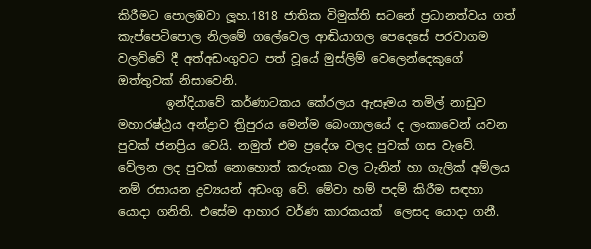කිරීමට පොලඹවා ලූහ.1818 ජාතික විමුක්ති සටනේ ප්‍රධානත්වය ගත් කැප්පෙටිපොල නිලමේ ගලේවෙල ආඬියාගල පෙදෙසේ පරවාගම වලව්වේ දී අත්අඩංගුවට පත් වූයේ මුස්ලිම් වෙලෙන්දෙකුගේ ඔත්තුවක් නිසාවෙනි.
        ඉන්දියාවේ කර්ණාටකය කේරලය ඇසෑමය තමිල් නාඩුව මහාරෂ්ඨ්‍රය අන්ද්‍රාව ත්‍රිපුරය මෙන්ම බෙංගාලයේ ද ලංකාවෙන් යවන පුවක් ජනප්‍රිය වෙයි. නමුත් එම ප්‍රදේශ වලද පුවක් ගස වැවේ. වේලන ලද පුවක් නොහොත් කරුංකා වල ටැනින් හා ගැලික් අම්ලය නම් රසායන ද්‍රව්‍යයන් අඩංගු වේ. මේවා හම් පදම් කිරීම සඳහා යොදා ගනිති. එසේම ආහාර වර්ණ කාරකයක්  ලෙසද යොදා ගනී.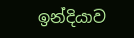ඉන්දියාව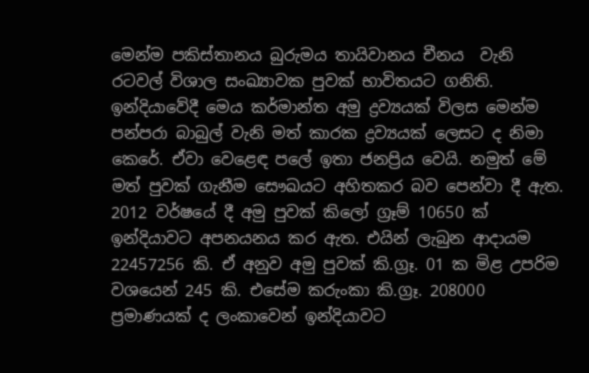මෙන්ම පකිස්තානය බුරුමය තායිවානය චීනය  වැනි රටවල් විශාල සංඛ්‍යාවක පුවක් භාවිතයට ගනිති. ඉන්දියාවේදී මෙය කර්මාන්ත අමු ද්‍රව්‍යයක් විලස මෙන්ම පන්පරා බාබුල් වැනි මත් කාරක ද්‍රව්‍යයක් ලෙසට ද නිමා කෙරේ. ඒවා වෙළෙඳ පලේ ඉතා ජනප්‍රිය වෙයි. නමුත් මේ මත් පුවක් ගැනීම සෞඛයට අහිතකර බව පෙන්වා දී ඇත. 2012 වර්ෂයේ දී අමු පුවක් කිලෝ ග්‍රෑම් 10650 ක් ඉන්දියාවට අපනයනය කර ඇත. එයින් ලැබුන ආදායම 22457256 කි. ඒ අනුව අමු පුවක් කි.ග්‍රෑ. 01 ක මිළ උපරිම වශයෙන් 245 කි. එසේම කරුංකා කි.ග්‍රෑ. 208000 ප්‍රමාණයක් ද ලංකාවෙන් ඉන්දියාවට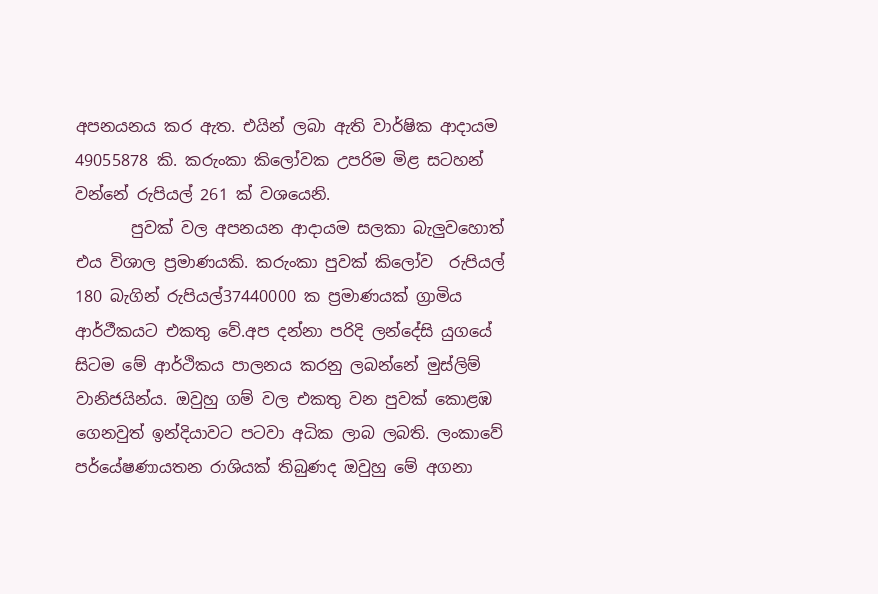අපනයනය කර ඇත. එයින් ලබා ඇති වාර්ෂික ආදායම 49055878 කි. කරුංකා කිලෝවක උපරිම මිළ සටහන් වන්නේ රුපියල් 261 ක් වශයෙනි.
       පුවක් වල අපනයන ආදායම සලකා බැලුවහොත් එය විශාල ප්‍රමාණයකි. කරුංකා පුවක් කිලෝව  රුපියල් 180 බැගින් රුපියල්37440000 ක ප්‍රමාණයක් ග්‍රාමිය ආර්ථීකයට එකතු වේ.අප දන්නා පරිදි ලන්දේසි යුගයේ සිටම මේ ආර්ථිකය පාලනය කරනු ලබන්නේ මුස්ලිම් වානිජයින්ය. ඔවුහු ගම් වල එකතු වන පුවක් කොළඹ ගෙනවුත් ඉන්දියාවට පටවා අධික ලාබ ලබති. ලංකාවේ පර්යේෂණායතන රාශියක් තිබුණද ඔවුහු මේ අගනා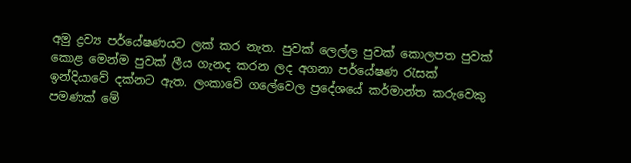අමු ද්‍රව්‍ය පර්යේෂණයට ලක් කර නැත. පුවක් ලෙල්ල පුවක් කොලපත පුවක් කොළ මෙන්ම පුවක් ලීය ගැනද කරන ලද අගනා පර්යේෂණ රැසක් ඉන්දියාවේ දක්නට ඇත. ලංකාවේ ගලේවෙල ප්‍රදේශයේ කර්මාන්ත කරුවෙකු පමණක් මේ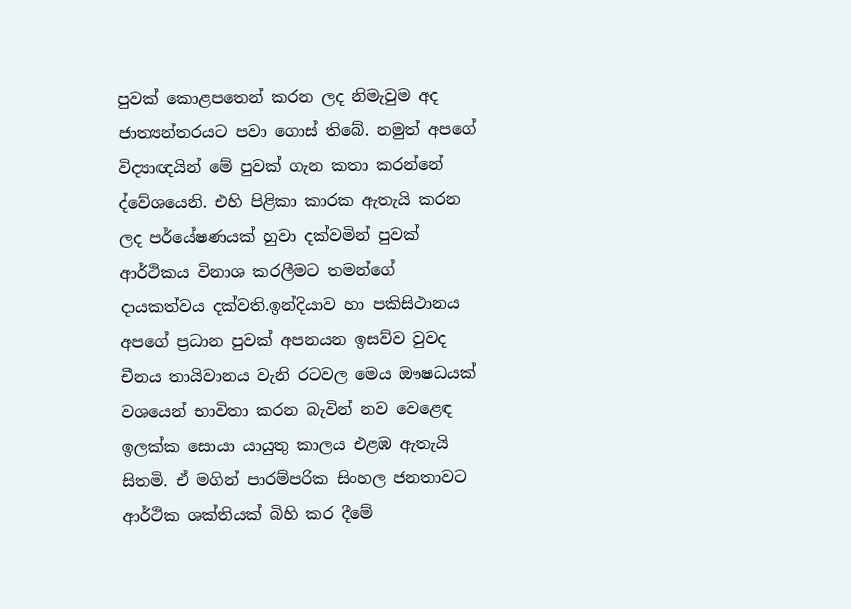පුවක් කොළපතෙන් කරන ලද නිමැවුම අද ජාත්‍යන්තරයට පවා ගොස් තිබේ. නමුත් අපගේ විද්‍යාඥයින් මේ පුවක් ගැන කතා කරන්නේ ද්වේශයෙනි. එහි පිළිකා කාරක ඇතැයි කරන ලද පර්යේෂණයක් හුවා දක්වමින් පුවක් ආර්ථිකය විනාශ කරලීමට තමන්ගේ දායකත්වය දක්වති.ඉන්දියාව හා පකිසිථානය අපගේ ප්‍රධාන පුවක් අපනයන ඉසව්ව වුවද චීනය තායිවානය වැනි රටවල මෙය ඖෂධයක් වශයෙන් භාවිතා කරන බැවින් නව වෙළෙඳ ඉලක්ක සොයා යායුතු කාලය එළඹ ඇතැයි සිතමි. ඒ මගින් පාරම්පරික සිංහල ජනතාවට ආර්ථික ශක්තියක් බිහි කර දීමේ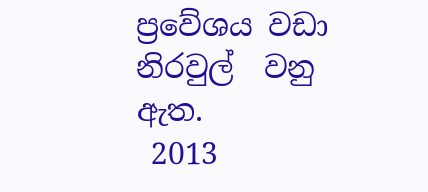ප්‍රවේශය වඩා නිරවුල්  වනු ඇත.
 2013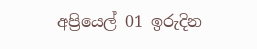අප්‍රියෙල් 01 ඉරුදින